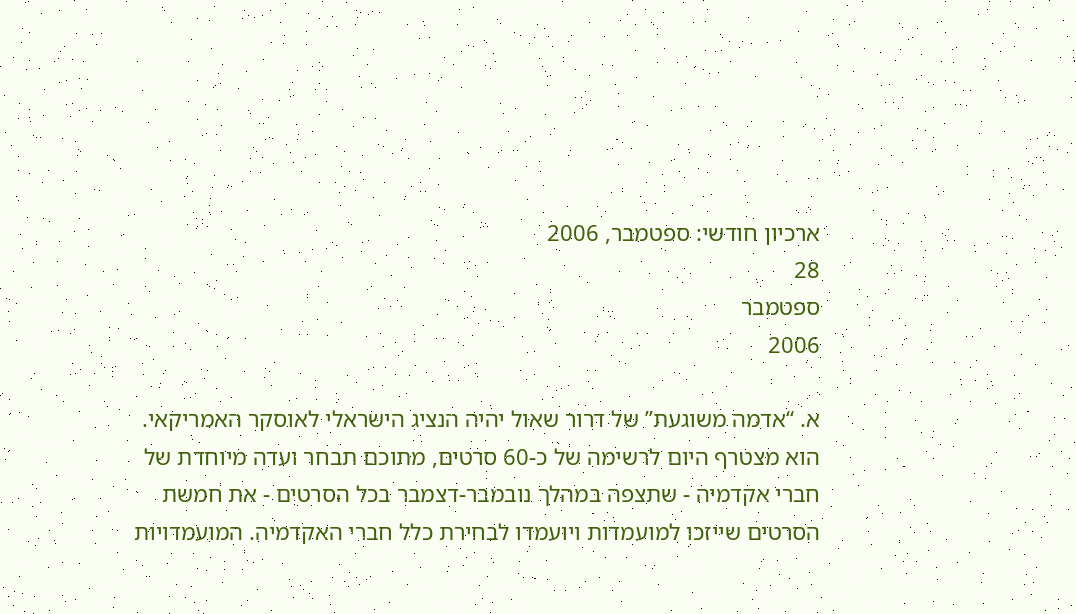ארכיון חודשי: ספטמבר, 2006
28
ספטמבר
2006

א. “אדמה משוגעת” של דרור שאול יהיה הנציג הישראלי לאוסקר האמריקאי. הוא מצטרף היום לרשימה של כ-60 סרטים, מתוכם תבחר ועדה מיוחדת של חברי אקדמיה - שתצפה במהלך נובמבר-דצמבר בכל הסרטים - את חמשת הסרטים שייזכו למועמדות ויועמדו לבחירת כלל חברי האקדמיה. המועמדויות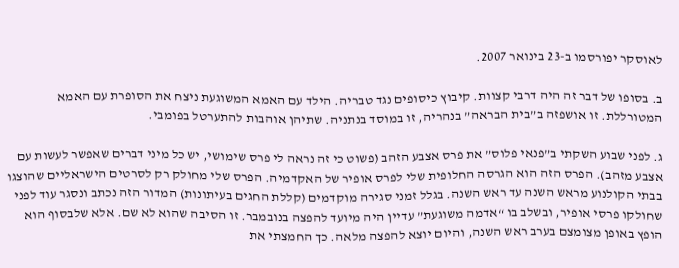לאוסקר יפורסמו ב-23 בינואר 2007.

ב. בסופו של דבר זה היה דרבי קצוות. קיבוץ כיסופים נגד טבריה. הילד עם האמא המשוגעת ניצח את הסופרת עם האמא המטורללת. זו אושפזה ב”בית הבראה” בנהריה, זו במוסד בנתניה. שתיהן אוהבות להתערטל בפומבי.

ג. לפני שבוע השקתי ב”פנאי פלוס” את פרס אצבע הזהב (פשוט כי זה נראה לי פרס שימושי, יש כל מיני דברים שאפשר לעשות עם אצבע מזהב). הפרס הזה הוא הגרסה החלופית שלי לפרס אופיר של האקדמיה. הפרס שלי מחולק רק לסרטים הישראליים שהוצגו בבתי הקולנוע מראש השנה עד ראש השנה. בגלל זמני סגירה מוקדמים (קללת החגים בעיתונות) המדור הזה נכתב ונסגר עוד לפני שחולקו פרסי אופיר, ובשלב בו “אדמה משוגעת” עדיין היה מיועד להפצה בנובמבר. זו הסיבה שהוא לא שם. אלא שלבסוף הוא הופץ באופן מצומצם בערב ראש השנה, והיום יוצא להפצה מלאה. כך החמצתי את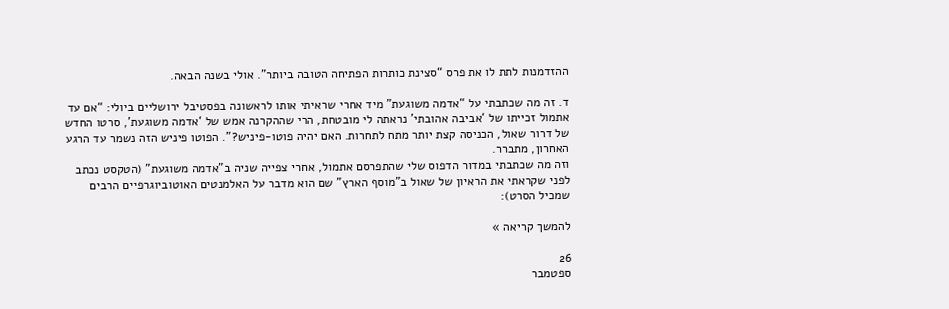ההזדמנות לתת לו את פרס “סצינת כותרות הפתיחה הטובה ביותר”. אולי בשנה הבאה.

ד. זה מה שכתבתי על “אדמה משוגעת” מיד אחרי שראיתי אותו לראשונה בפסטיבל ירושליים ביולי: “אם עד אתמול זכייתו של ‘אביבה אהובתי’ נראתה לי מובטחת, הרי שההקרנה אמש של ‘אדמה משוגעת’, סרטו החדש של דרור שאול, הכניסה קצת יותר מתח לתחרות. האם יהיה פוטו-פיניש?”. הפוטו פיניש הזה נשמר עד הרגע האחרון, מתברר.
וזה מה שכתבתי במדור הדפוס שלי שהתפרסם אתמול, אחרי צפייה שניה ב”אדמה משוגעת” (הטקסט נכתב לפני שקראתי את הראיון של שאול ב”מוסף הארץ” שם הוא מדבר על האלמנטים האוטוביוגרפיים הרבים שמכיל הסרט):

להמשך קריאה »

26
ספטמבר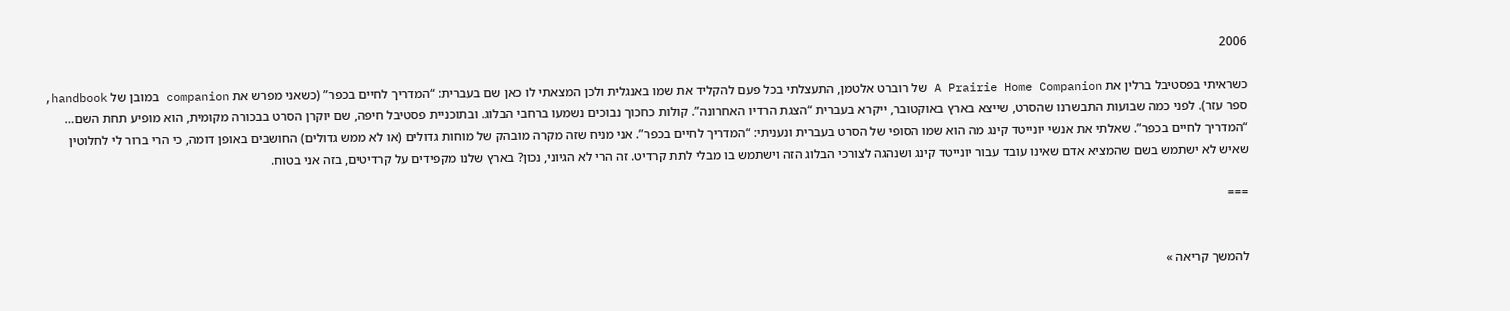2006

כשראיתי בפסטיבל ברלין את A Prairie Home Companion של רוברט אלטמן, התעצלתי בכל פעם להקליד את שמו באנגלית ולכן המצאתי לו כאן שם בעברית: “המדריך לחיים בכפר” (כשאני מפרש את companion במובן של handbook, ספר עזר). לפני כמה שבועות התבשרנו שהסרט, שייצא בארץ באוקטובר, ייקרא בעברית “הצגת הרדיו האחרונה”. קולות כחכוך נבוכים נשמעו ברחבי הבלוג. ובתוכניית פסטיבל חיפה, שם יוקרן הסרט בבכורה מקומית, הוא מופיע תחת השם… “המדריך לחיים בכפר”. שאלתי את אנשי יונייטד קינג מה הוא שמו הסופי של הסרט בעברית ונעניתי: “המדריך לחיים בכפר”. אני מניח שזה מקרה מובהק של מוחות גדולים (או לא ממש גדולים) החושבים באופן דומה, כי הרי ברור לי לחלוטין שאיש לא ישתמש בשם שהמציא אדם שאינו עובד עבור יונייטד קינג ושנהגה לצורכי הבלוג הזה וישתמש בו מבלי לתת קרדיט. זה הרי לא הגיוני, נכון? בארץ שלנו מקפידים על קרדיטים, בזה אני בטוח.

===


להמשך קריאה »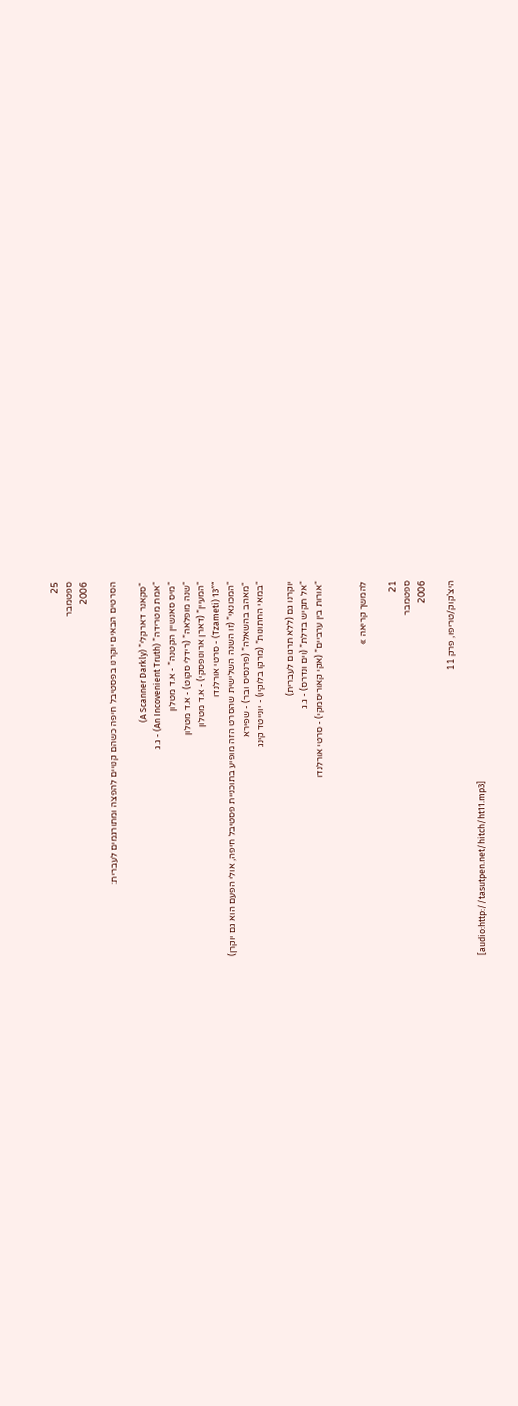25
ספטמבר
2006

הסרטים הבאים יוקרנו בפסטיבל חיפה כשהם קנויים להפצה ומתורגמים לעברית:

“סקאנר דארקלי” (A Scanner Darkly)
“אמת מטרידה” (An Incovenient Truth) - ג.ג
“מיס סאנשיין הקטנה” - א.ד מטלון
“שנה מופלאה” (רידלי סקוט) - א.ד מטלון
“המעיין” (דארן ארונופסקי) - א.ד מטלון
“13″ (Tzameti) - סרטי אורלנדו
“המכונאי” (זו השנה השלישית שהסרט הזה מופיע בתוכניית פסטיבל חיפה, אולי הפעם הוא גם יוקרן)
“מאהב בהשאלה” (פרנסיס ובר) - שפירא
“במאי החתונות” (מרקו בלוקיו) - יונייטד קינג

יוקרנו גם (ללא תרגום לעברית)
“אל תקיש בדלת” (וים ונדרס) - ג.ג
“אורות בין ערביים” (אקי קאוריסמקי) - סרטי אורלנדו


להמשך קריאה »

21
ספטמבר
2006

היצ’קוק/טריפו, פרק 11

[audio:http://tasutpen.net/hitch/ht11.mp3]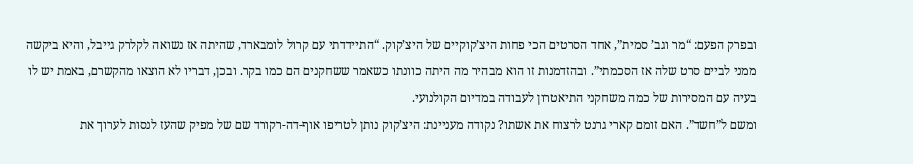ובפרק הפעם: “מר וגב’ סמית”, אחד הסרטים הכי פחות היצ’קוקיים של היצ’קוק. “התיידדתי עם קרול לומבארד, שהיתה אז נשואה לקלרק גייבל, והיא ביקשה ממני לביים סרט שלה אז הסכמתי”. ובהזדמנות זו הוא מבהיר מה היתה כוונתו כשאמר ששחקנים הם כמו בקר. ובכן, דבריו לא הוצאו מהקשרם, באמת יש לו בעיה עם המסירות של כמה משחקני התיאטרון לעבודה במדיום הקולנועי.
ומשם ל”חשד”. האם זומם קארי גרנט לרצוח את אשתו? נקודה מעניינת: היצ’קוק נותן לטריפו אוף-דה-רקורד שם של מפיק שהעז לנסות לערוך את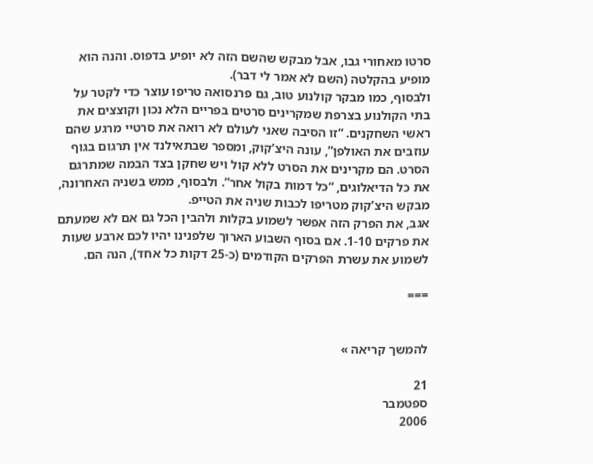סרטו מאחורי גבו, אבל מבקש שהשם הזה לא יופיע בדפוס. והנה הוא מופיע בהקלטה (השם לא אמר לי דבר).
ולבסוף, כמו מבקר קולנוע טוב, גם פרנסואה טריפו עוצר כדי לקטר על בתי הקולנוע בצרפת שמקרינים סרטים בפריים הלא נכון וקוצצים את ראשי השחקנים. “זו הסיבה שאני לעולם לא רואה את סרטיי מרגע שהם עוזבים את האולפן”, עונה היצ’קוק, ומספר שבתאילנד אין תרגום בגוף הסרט. הם מקרינים את הסרט ללא קול ויש שחקן בצד הבמה שמתרגם את כל הדיאלוגים, “כל דמות בקול אחר”. ולבסוף, ממש בשניה האחרונה, מבקש היצ’קוק מטריפו לכבות שניה את הטייפ.
אגב, את הפרק הזה אפשר לשמוע בקלות ולהבין הכל גם אם לא שמעתם את פרקים 1-10. אם בסוף השבוע הארוך שלפנינו יהיו לכם ארבע שעות לשמוע את עשרת הפרקים הקודמים (כ-25 דקות כל אחד), הנה הם.

===


להמשך קריאה »

21
ספטמבר
2006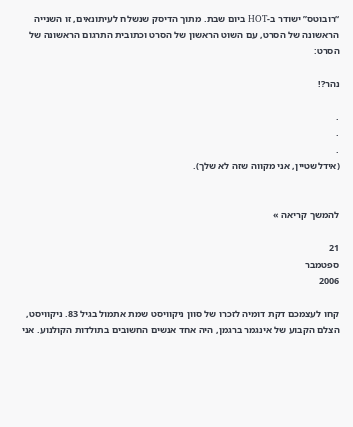“רובוטס” ישודר ב-HOT ביום שבת. מתוך הדיסק שנשלח לעיתונאים, זו השנייה הראשונה של הסרט, עם השוט הראשון של הסרט וכתובית התרגום הראשונה של הסרט:

נהר?!

.
.
.
(אידלשטיין, אני מקווה שזה לא שלך).


להמשך קריאה »

21
ספטמבר
2006

קחו לעצמכם דקת דומיה לזכרו של סוון ניקוויסט שמת אתמול בגיל 83. ניקוויסט, הצלם הקבוע של אינגמר ברגמן, היה אחד אנשים החשובים בתולדות הקולנוע. אני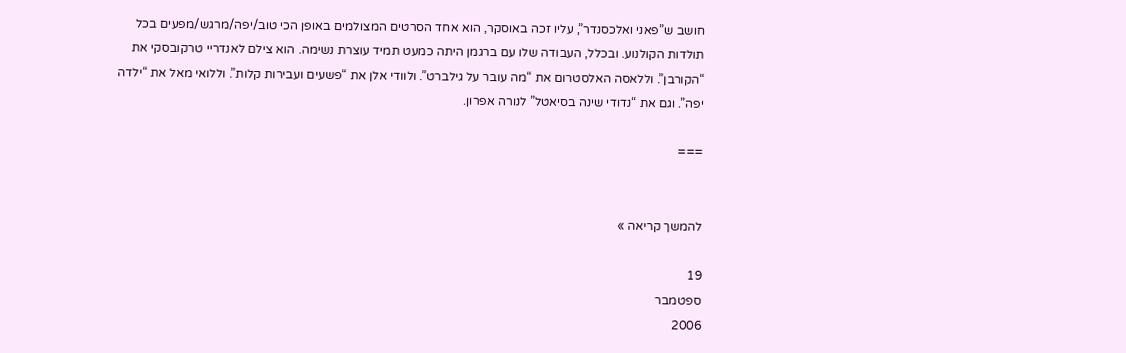חושב ש”פאני ואלכסנדר”, עליו זכה באוסקר, הוא אחד הסרטים המצולמים באופן הכי טוב/יפה/מרגש/מפעים בכל תולדות הקולנוע. ובכלל, העבודה שלו עם ברגמן היתה כמעט תמיד עוצרת נשימה. הוא צילם לאנדריי טרקובסקי את “הקורבן”. וללאסה האלסטרום את “מה עובר על גילברט”. ולוודי אלן את “פשעים ועבירות קלות”. וללואי מאל את “ילדה יפה”. וגם את “נדודי שינה בסיאטל” לנורה אפרון.

===


להמשך קריאה »

19
ספטמבר
2006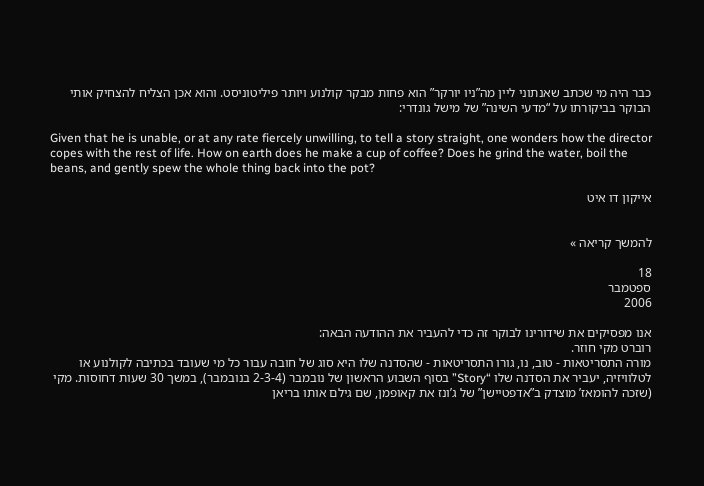כבר היה מי שכתב שאנתוני ליין מה”ניו יורקר” הוא פחות מבקר קולנוע ויותר פיליטוניסט. והוא אכן הצליח להצחיק אותי הבוקר בביקורתו על “מדעי השינה” של מישל גונדרי:

Given that he is unable, or at any rate fiercely unwilling, to tell a story straight, one wonders how the director copes with the rest of life. How on earth does he make a cup of coffee? Does he grind the water, boil the beans, and gently spew the whole thing back into the pot?

אייקון דו איט


להמשך קריאה »

18
ספטמבר
2006

אנו מפסיקים את שידורינו לבוקר זה כדי להעביר את ההודעה הבאה:
רוברט מקי חוזר.
מורה התסריטאות - טוב, נו, גורו התסריטאות - שהסדנה שלו היא סוג של חובה עבור כל מי שעובד בכתיבה לקולנוע או לטלוויזיה, יעביר את הסדנה שלו “Story” בסוף השבוע הראשון של נובמבר (2-3-4 בנובמבר), במשך 30 שעות דחוסות. מקי (שזכה להומאז’ מוצדק ב”אדפטיישן” של ג’ונז את קאופמן, שם גילם אותו בריאן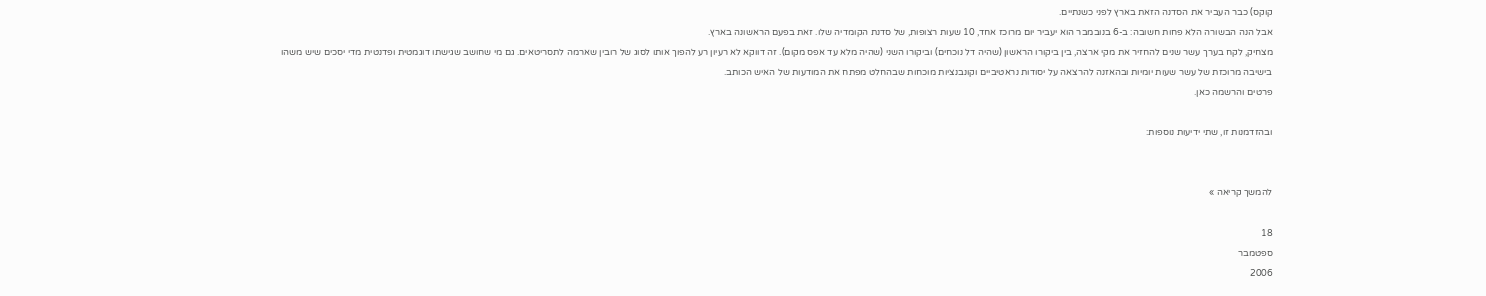קוקס) כבר העביר את הסדנה הזאת בארץ לפני כשנתיים.
אבל הנה הבשורה הלא פחות חשובה: ב-6 בנובמבר הוא יעביר יום מרוכז אחד, 10 שעות רצופות, של סדנת הקומדיה שלו. זאת בפעם הראשונה בארץ.
מצחיק, לקח בערך עשר שנים להחזיר את מקי ארצה, בין ביקורו הראשון (שהיה דל נוכחים) וביקורו השני (שהיה מלא עד אפס מקום). זה דווקא לא רעיון רע להפוך אותו לסוג של רובין שארמה לתסריטאים. גם מי שחושב שגישתו דוגמטית ופדנטית מדי יסכים שיש משהו בישיבה מרוכזת של עשר שעות יומיות ובהאזנה להרצאה על יסודות נראטיביים וקונבנציות מוכחות שבהחלט מפתח את המודעות של האיש הכותב.
פרטים והרשמה כאן.

ובהזדמנות זו, שתי ידיעות נוספות:


להמשך קריאה »

18
ספטמבר
2006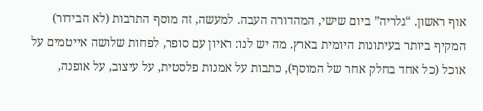אוף ראשון. “גלריה” ביום שישי, המהדורה העבה. למעשה, זה מוסף התרבות (לא הבידור) המקיף ביותר בעיתונות היומית בארץ. מה יש לנו: ראיון עם סופר, לפחות שלושה אייטמים על אוכל (כל אחד בחלק אחר של המוסף), כתבות על אמנות פלסטית, על עיצוב, על אופנה,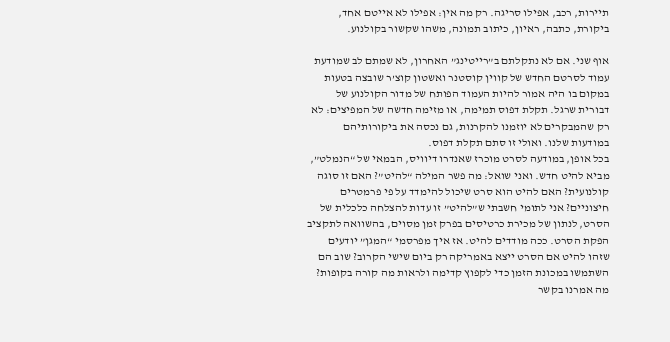תיירות, רכב, אפילו סריגה. רק מה אין: אפילו לא אייטם אחד, ביקורת, כתבה, ראיון, כיתוב תמונה, משהו שקשור בקולנוע.

אוף שני. אם לא נתקלתם ב”רייטינג” האחרון, לא שמתם לב שמודעת עמוד לסרטם החדש של קווין קוסטנר ואשטון קוצ’ר שובצה בטעות במקום בו היה אמור להיות העמוד הפותח של מדור הקולנוע של דבורית שרגל. תקלת דפוס תמימה, או מזימה חדשה של המפיצים: לא רק שהמבקרים לא יוזמנו להקרנות, גם נכסה את ביקורותיהם במודעות שלנו. ואולי זו סתם תקלת דפוס.
בכל אופן, במודעה לסרט מוכרז שאנדרו דיוויס, הבמאי של “הנמלט”, מביא להיט חדש. ואני שואל: מה פשר המילה “להיט”? האם זו סוגה קולנועית? האם להיט הוא סרט שיכול להימדד על פי פרמטרים חיצוניים? אני לתומי חשבתי ש”להיט” זו עדות להצלחה כלכלית של הסרט, לנתון של מכירת כרטיסים בפרק זמן מסוים, בהשוואה לתקציב הפקת הסרט. ככה מודדים להיט. אז איך מפרסמי “המגן” יודעים שזהו להיט אם הסרט ייצא באמריקה רק ביום שישי הקרוב? שוב הם השתמשו במכונת הזמן כדי לקפוץ קדימה ולראות מה קורה בקופות? מה אמרנו בקשר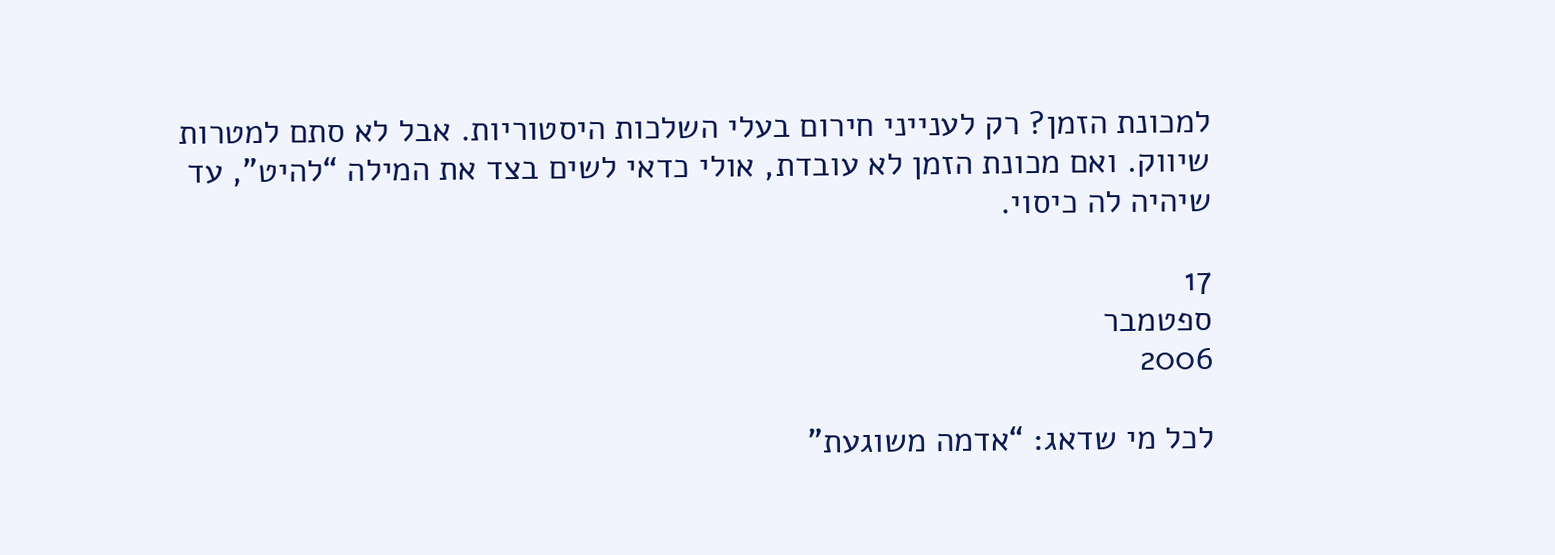למכונת הזמן? רק לענייני חירום בעלי השלכות היסטוריות. אבל לא סתם למטרות שיווק. ואם מכונת הזמן לא עובדת, אולי כדאי לשים בצד את המילה “להיט”, עד שיהיה לה כיסוי.

17
ספטמבר
2006

לכל מי שדאג: “אדמה משוגעת”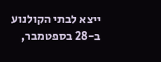ייצא לבתי הקולנוע ב-28 בספטמבר,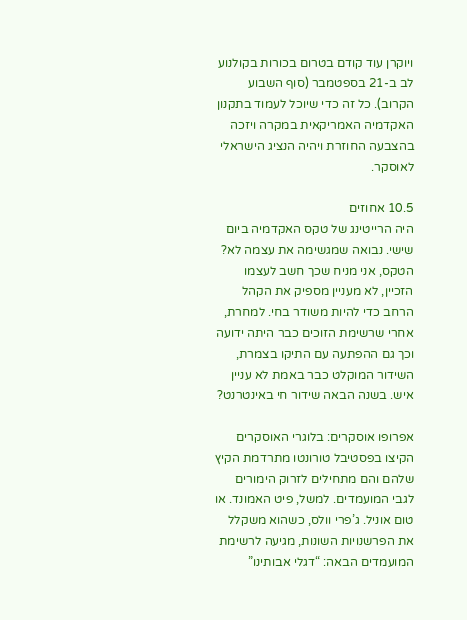ויוקרן עוד קודם בטרום בכורות בקולנוע לב ב-21 בספטמבר (סוף השבוע הקרוב). כל זה כדי שיוכל לעמוד בתקנון האקדמיה האמריקאית במקרה ויזכה בהצבעה החוזרת ויהיה הנציג הישראלי לאוסקר.

10.5 אחוזים
היה הרייטינג של טקס האקדמיה ביום שישי. נבואה שמגשימה את עצמה לא? הטקס, אני מניח שכך חשב לעצמו הזכיין, לא מעניין מספיק את הקהל הרחב כדי להיות משודר בחי. למחרת, אחרי שרשימת הזוכים כבר היתה ידועה וכך גם ההפתעה עם התיקו בצמרת, השידור המוקלט כבר באמת לא עניין איש. בשנה הבאה שידור חי באינטרנט?

אפרופו אוסקרים: בלוגרי האוסקרים הקיצו בפסטיבל טורונטו מתרדמת הקיץ שלהם והם מתחילים לזרוק הימורים לגבי המועמדים. למשל, פיט האמונד. או טום אוניל. ג’פרי וולס, כשהוא משקלל את הפרשנויות השונות, מגיעה לרשימת המועמדים הבאה: “דגלי אבותינו”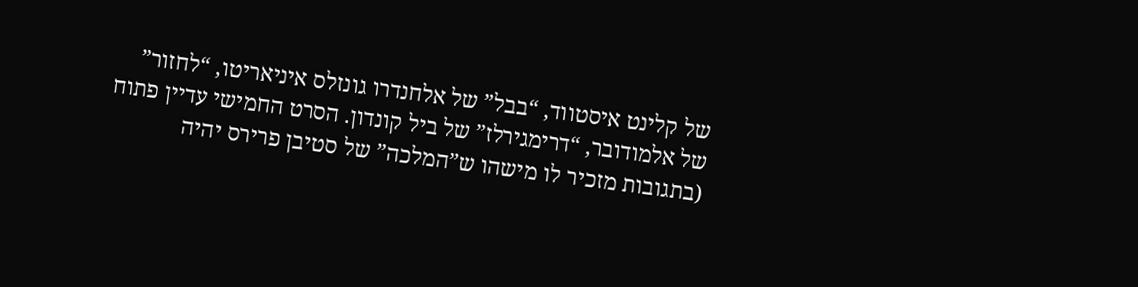של קלינט איסטווד, “בבל” של אלחנדרו גונזלס איניאריטו, “לחזור” של אלמודובר, “דרימגירלז” של ביל קונדון. הסרט החמישי עדיין פתוח (בתגובות מזכיר לו מישהו ש”המלכה” של סטיבן פרירס יהיה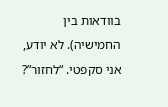בוודאות בין החמישיה). לא יודע, אני סקפטי. “לחזור”?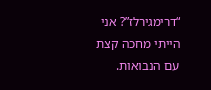“דרימגירלז”? אני הייתי מחכה קצת עם הנבואות.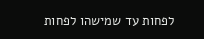לפחות עד שמישהו לפחות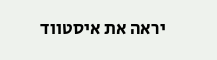יראה את איסטווד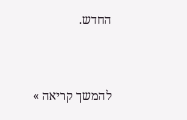החדש.


להמשך קריאה »